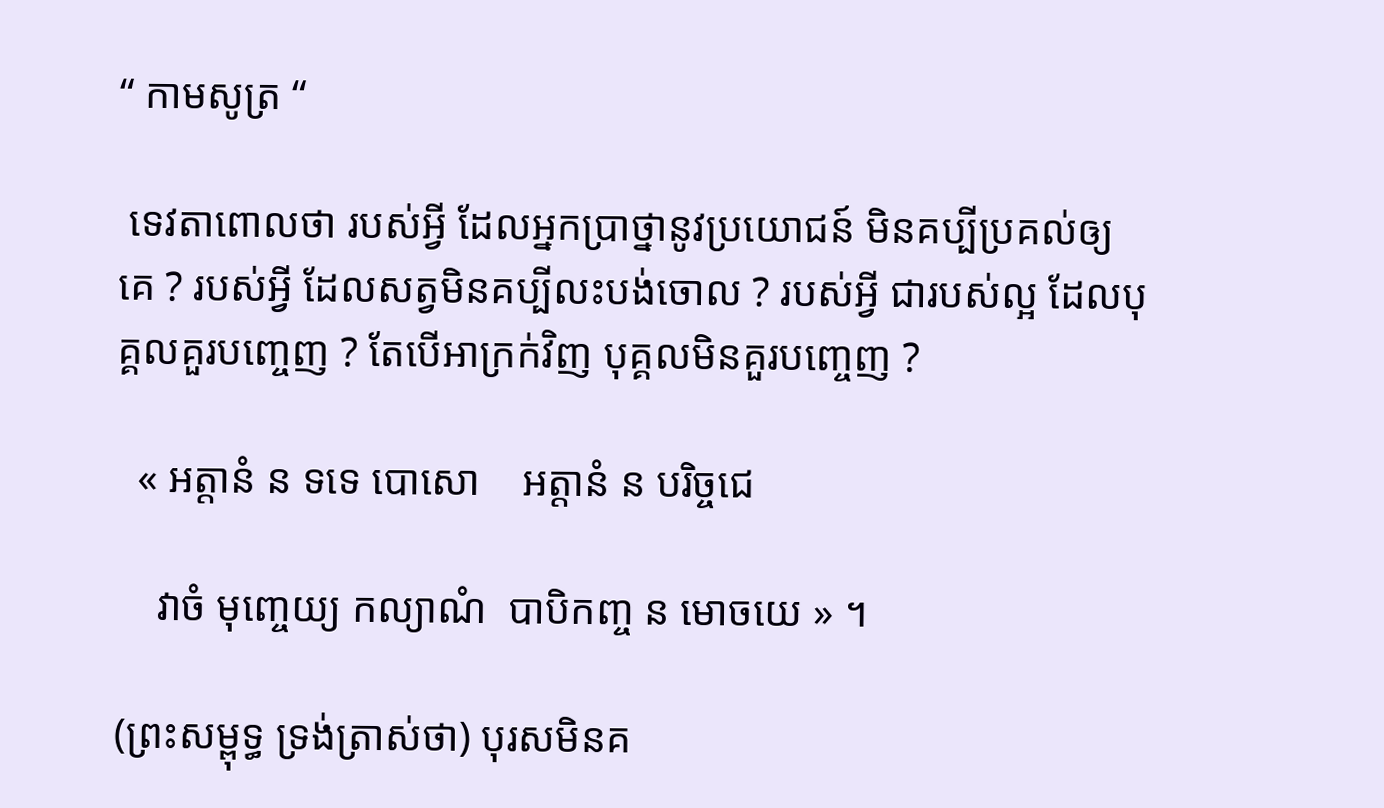“ កាមសូត្រ “

 ទេវតាពោលថា របស់អ្វី ដែលអ្នកប្រាថ្នានូវប្រយោជន៍ មិនគប្បីប្រគល់ឲ្យគេ ? របស់អ្វី ដែលសត្វមិនគប្បីលះបង់ចោល ? របស់អ្វី ជារបស់ល្អ ដែលបុគ្គលគួរបញ្ចេញ ? តែបើអាក្រក់វិញ បុគ្គលមិនគួរបញ្ចេញ ?

  « អត្តានំ ន ទទេ បោសោ    អត្តានំ ន បរិច្ចជេ

    វាចំ មុញ្ចេយ្យ កល្យាណំ  បាបិកញ្ច ន មោចយេ » ។

(ព្រះសម្ពុទ្ធ ទ្រង់ត្រាស់ថា) បុរសមិនគ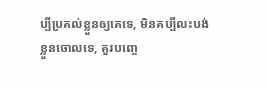ប្បីប្រគល់ខ្លួនឲ្យគេទេ, មិនគប្បីលះបង់ខ្លួនចោលទេ, គួរបញ្ចេ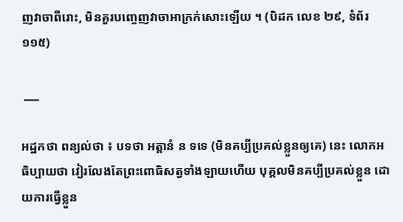ញវាចាពីរោះ, មិនគួរបញ្ចេញវាចាអាក្រក់សោះឡើយ ។ (បិដក លេខ ២៩, ទំព័រ ១១៥)

 ___

អដ្ឋកថា ពន្យល់ថា ៖ បទថា អត្តានំ ន ទទេ (មិនគប្បីប្រគល់ខ្លួនឲ្យគេ) នេះ លោកអធិប្បាយថា វៀរលែងតែព្រះពោធិសត្វទាំងឡាយហើយ បុគ្គលមិនគប្បីប្រគល់ខ្លួន ដោយការធ្វើខ្លួន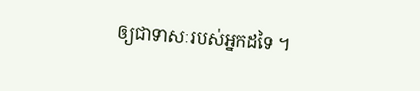ឲ្យជាទាសៈរបស់អ្នកដទៃ ។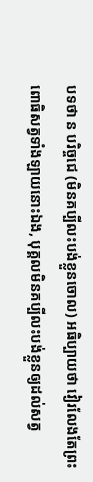បទថា ន បរិច្ចជេ (មិនគប្បីលះបង់ខ្លួនចោល) អធិប្បាយថា វៀរលែងតែព្រះពោធិសត្វទាំងឡាយនោះឯង, បុគ្គលមិនគប្បីលះបង់ខ្លួនឲ្យដល់សត្វ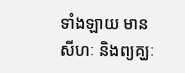ទាំងឡាយ មានសីហៈ និងព្យគ្ឃៈ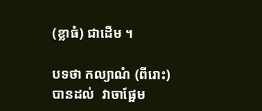(ខ្លាធំ) ជាដើម ។

បទថា កល្យាណំ (ពីរោះ) បានដល់  វាចាផ្អែម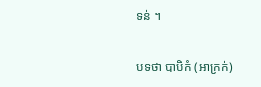ទន់ ។

បទថា បាបិកំ (អាក្រក់)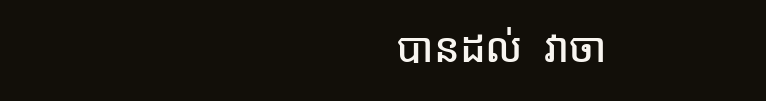បានដល់  វាចា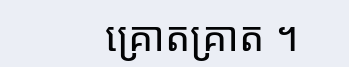គ្រោតគ្រាត ។